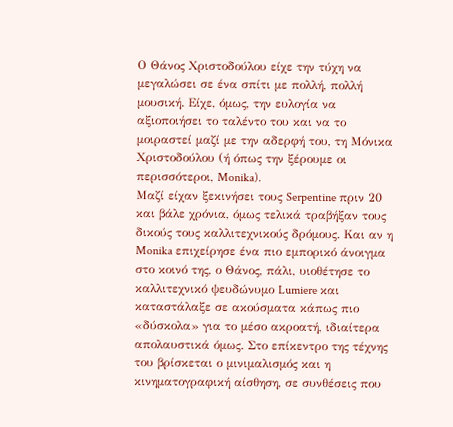Ο Θάνος Χριστοδούλου είχε την τύχη να μεγαλώσει σε ένα σπίτι με πολλή, πολλή μουσική. Είχε, όμως, την ευλογία να αξιοποιήσει το ταλέντο του και να το μοιραστεί μαζί με την αδερφή του, τη Μόνικα Χριστοδούλου (ή όπως την ξέρουμε οι περισσότεροι, Monika).
Μαζί είχαν ξεκινήσει τους Serpentine πριν 20 και βάλε χρόνια, όμως τελικά τραβήξαν τους δικούς τους καλλιτεχνικούς δρόμους. Και αν η Monika επιχείρησε ένα πιο εμπορικό άνοιγμα στο κοινό της, ο Θάνος, πάλι, υιοθέτησε το καλλιτεχνικό ψευδώνυμο Lumiere και καταστάλαξε σε ακούσματα κάπως πιο «δύσκολα» για το μέσο ακροατή, ιδιαίτερα απολαυστικά όμως. Στο επίκεντρο της τέχνης του βρίσκεται ο μινιμαλισμός και η κινηματογραφική αίσθηση, σε συνθέσεις που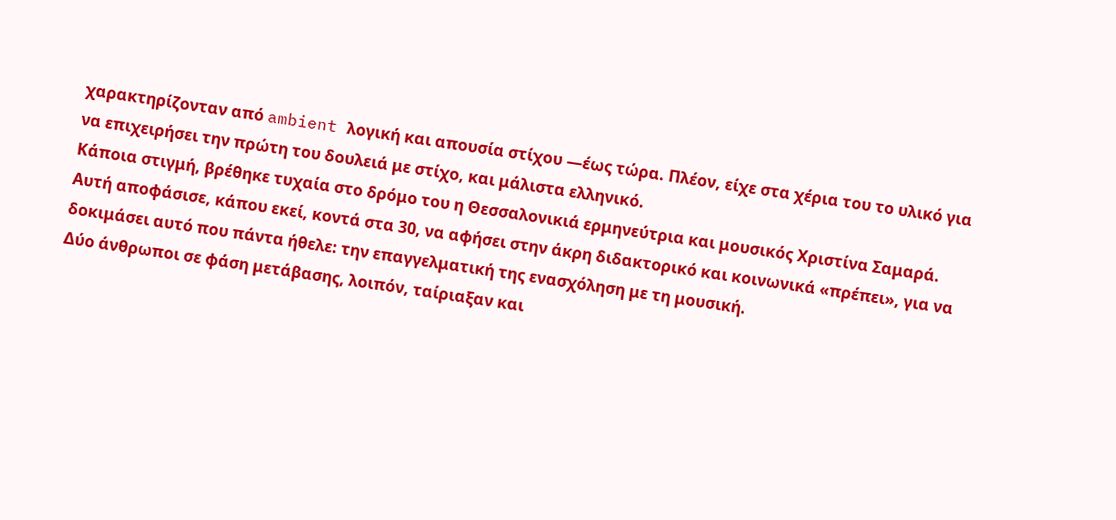χαρακτηρίζονταν από ambient λογική και απουσία στίχου —έως τώρα. Πλέον, είχε στα χέρια του το υλικό για να επιχειρήσει την πρώτη του δουλειά με στίχο, και μάλιστα ελληνικό.
Κάποια στιγμή, βρέθηκε τυχαία στο δρόμο του η Θεσσαλονικιά ερμηνεύτρια και μουσικός Χριστίνα Σαμαρά. Αυτή αποφάσισε, κάπου εκεί, κοντά στα 30, να αφήσει στην άκρη διδακτορικό και κοινωνικά «πρέπει», για να δοκιμάσει αυτό που πάντα ήθελε: την επαγγελματική της ενασχόληση με τη μουσική.
Δύο άνθρωποι σε φάση μετάβασης, λοιπόν, ταίριαξαν και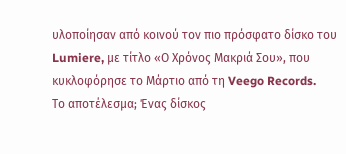υλοποίησαν από κοινού τον πιο πρόσφατο δίσκο του Lumiere, με τίτλο «Ο Χρόνος Μακριά Σου», που κυκλοφόρησε το Μάρτιο από τη Veego Records.
Το αποτέλεσμα; Ένας δίσκος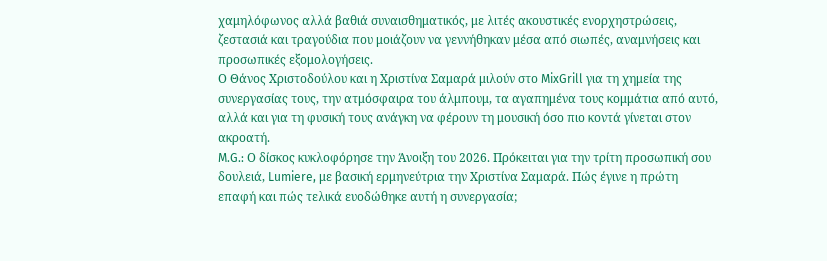χαμηλόφωνος αλλά βαθιά συναισθηματικός, με λιτές ακουστικές ενορχηστρώσεις, ζεστασιά και τραγούδια που μοιάζουν να γεννήθηκαν μέσα από σιωπές, αναμνήσεις και προσωπικές εξομολογήσεις.
Ο Θάνος Χριστοδούλου και η Χριστίνα Σαμαρά μιλούν στο MixGrill για τη χημεία της συνεργασίας τους, την ατμόσφαιρα του άλμπουμ, τα αγαπημένα τους κομμάτια από αυτό, αλλά και για τη φυσική τους ανάγκη να φέρουν τη μουσική όσο πιο κοντά γίνεται στον ακροατή.
M.G.: Ο δίσκος κυκλοφόρησε την Άνοιξη του 2026. Πρόκειται για την τρίτη προσωπική σου δουλειά, Lumiere, με βασική ερμηνεύτρια την Χριστίνα Σαμαρά. Πώς έγινε η πρώτη επαφή και πώς τελικά ευοδώθηκε αυτή η συνεργασία;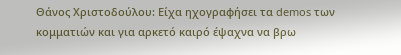Θάνος Χριστοδούλου: Είχα ηχογραφήσει τα demos των κομματιών και για αρκετό καιρό έψαχνα να βρω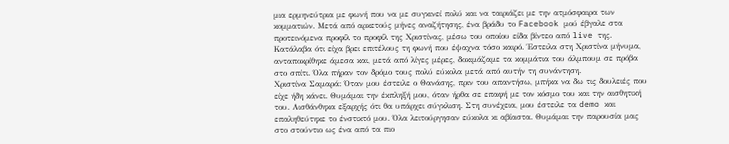μια ερμηνεύτρια με φωνή που να με συγκινεί πολύ και να ταιριάζει με την ατμόσφαιρα των κομματιών. Μετά από αρκετούς μήνες αναζήτησης, ένα βράδυ το Facebook μού έβγαλε στα προτεινόμενα προφίλ το προφίλ της Χριστίνας, μέσω του οποίου είδα βίντεο από live της. Κατάλαβα ότι είχα βρει επιτέλους τη φωνή που έψαχνα τόσο καιρό. Έστειλα στη Χριστίνα μήνυμα, ανταποκρίθηκε άμεσα και, μετά από λίγες μέρες, δοκιμάζαμε τα κομμάτια του άλμπουμ σε πρόβα στο σπίτι. Όλα πήραν τον δρόμο τους πολύ εύκολα μετά από αυτήν τη συνάντηση.
Χριστίνα Σαμαρά: Όταν μου έστειλε ο Θανάσης, πριν του απαντήσω, μπήκα να δω τις δουλειές που είχε ήδη κάνει. Θυμάμαι την έκπληξή μου, όταν ήρθα σε επαφή με τον κόσμο του και την αισθητική του. Αισθάνθηκα εξαρχής ότι θα υπάρχει σύγκλιση. Στη συνέχεια, μου έστειλε τα demo και επαληθεύτηκε το ένστικτό μου. Όλα λειτούργησαν εύκολα κι αβίαστα. Θυμάμαι την παρουσία μας στο στούντιο ως ένα από τα πιο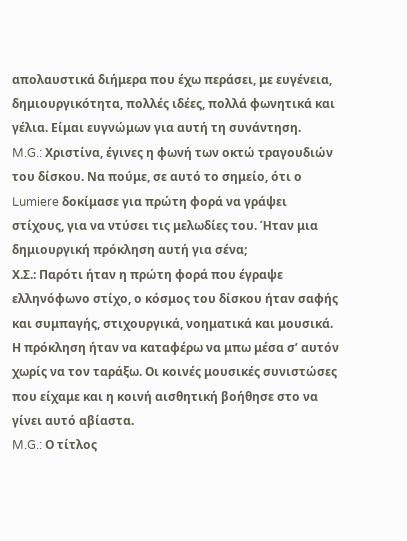απολαυστικά διήμερα που έχω περάσει, με ευγένεια, δημιουργικότητα, πολλές ιδέες, πολλά φωνητικά και γέλια. Είμαι ευγνώμων για αυτή τη συνάντηση.
M.G.: Χριστίνα, έγινες η φωνή των οκτώ τραγουδιών του δίσκου. Να πούμε, σε αυτό το σημείο, ότι ο Lumiere δοκίμασε για πρώτη φορά να γράψει στίχους, για να ντύσει τις μελωδίες του. Ήταν μια δημιουργική πρόκληση αυτή για σένα;
Χ.Σ.: Παρότι ήταν η πρώτη φορά που έγραψε ελληνόφωνο στίχο, ο κόσμος του δίσκου ήταν σαφής και συμπαγής, στιχουργικά, νοηματικά και μουσικά. Η πρόκληση ήταν να καταφέρω να μπω μέσα σ’ αυτόν χωρίς να τον ταράξω. Οι κοινές μουσικές συνιστώσες που είχαμε και η κοινή αισθητική βοήθησε στο να γίνει αυτό αβίαστα.
M.G.: Ο τίτλος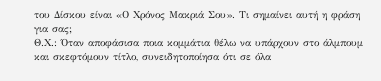του Δίσκου είναι «Ο Χρόνος Μακριά Σου». Τι σημαίνει αυτή η φράση για σας;
Θ.Χ.: Όταν αποφάσισα ποια κομμάτια θέλω να υπάρχουν στο άλμπουμ και σκεφτόμουν τίτλο, συνειδητοποίησα ότι σε όλα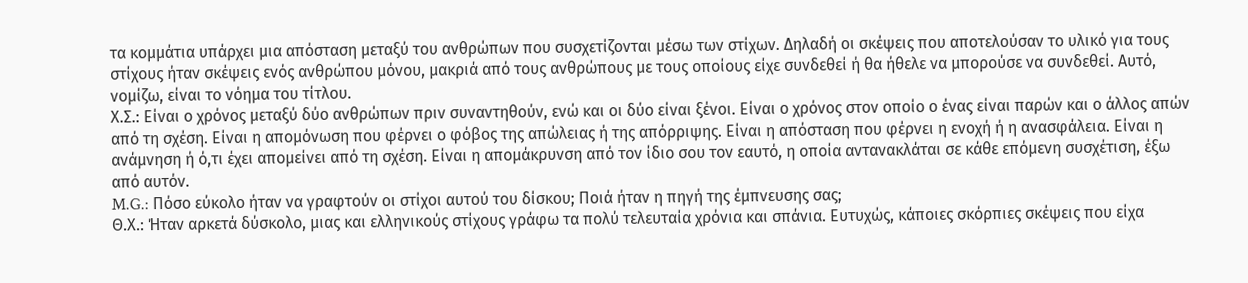τα κομμάτια υπάρχει μια απόσταση μεταξύ του ανθρώπων που συσχετίζονται μέσω των στίχων. Δηλαδή οι σκέψεις που αποτελούσαν το υλικό για τους στίχους ήταν σκέψεις ενός ανθρώπου μόνου, μακριά από τους ανθρώπους με τους οποίους είχε συνδεθεί ή θα ήθελε να μπορούσε να συνδεθεί. Αυτό, νομίζω, είναι το νόημα του τίτλου.
Χ.Σ.: Είναι ο χρόνος μεταξύ δύο ανθρώπων πριν συναντηθούν, ενώ και οι δύο είναι ξένοι. Είναι ο χρόνος στον οποίο ο ένας είναι παρών και ο άλλος απών από τη σχέση. Είναι η απομόνωση που φέρνει ο φόβος της απώλειας ή της απόρριψης. Είναι η απόσταση που φέρνει η ενοχή ή η ανασφάλεια. Είναι η ανάμνηση ή ό,τι έχει απομείνει από τη σχέση. Είναι η απομάκρυνση από τον ίδιο σου τον εαυτό, η οποία αντανακλάται σε κάθε επόμενη συσχέτιση, έξω από αυτόν.
M.G.: Πόσο εύκολο ήταν να γραφτούν οι στίχοι αυτού του δίσκου; Ποιά ήταν η πηγή της έμπνευσης σας;
Θ.Χ.: Ήταν αρκετά δύσκολο, μιας και ελληνικούς στίχους γράφω τα πολύ τελευταία χρόνια και σπάνια. Ευτυχώς, κάποιες σκόρπιες σκέψεις που είχα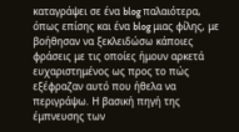καταγράψει σε ένα blog παλαιότερα, όπως επίσης και ένα blog μιας φίλης, με βοήθησαν να ξεκλειδώσω κάποιες φράσεις με τις οποίες ήμουν αρκετά ευχαριστημένος ως προς το πώς εξέφραζαν αυτό που ήθελα να περιγράψω. Η βασική πηγή της έμπνευσης των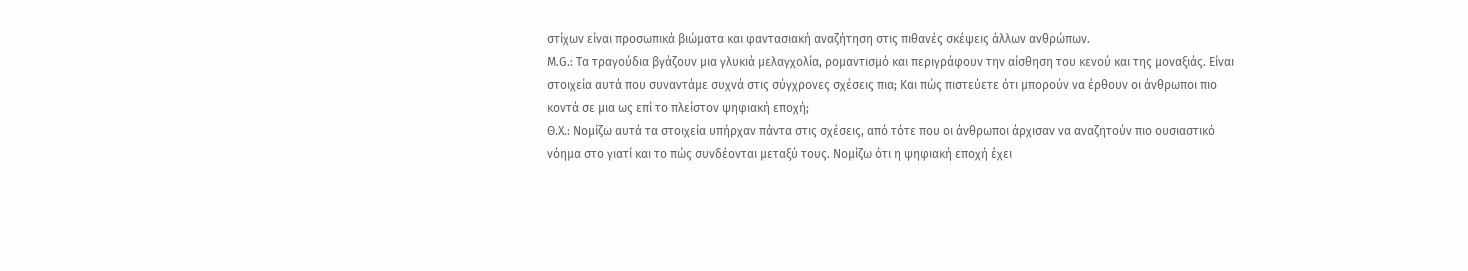στίχων είναι προσωπικά βιώματα και φαντασιακή αναζήτηση στις πιθανές σκέψεις άλλων ανθρώπων.
M.G.: Τα τραγούδια βγάζουν μια γλυκιά μελαγχολία, ρομαντισμό και περιγράφουν την αίσθηση του κενού και της μοναξιάς. Είναι στοιχεία αυτά που συναντάμε συχνά στις σύγχρονες σχέσεις πια; Και πώς πιστεύετε ότι μπορούν να έρθουν οι άνθρωποι πιο κοντά σε μια ως επί το πλείστον ψηφιακή εποχή;
Θ.Χ.: Νομίζω αυτά τα στοιχεία υπήρχαν πάντα στις σχέσεις, από τότε που οι άνθρωποι άρχισαν να αναζητούν πιο ουσιαστικό νόημα στο γιατί και το πώς συνδέονται μεταξύ τους. Νομίζω ότι η ψηφιακή εποχή έχει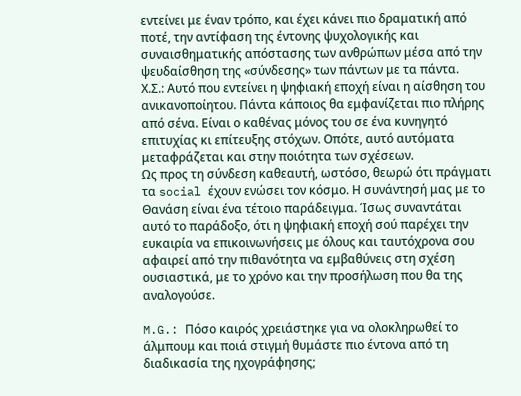εντείνει με έναν τρόπο, και έχει κάνει πιο δραματική από ποτέ, την αντίφαση της έντονης ψυχολογικής και συναισθηματικής απόστασης των ανθρώπων μέσα από την ψευδαίσθηση της «σύνδεσης» των πάντων με τα πάντα.
Χ.Σ.: Αυτό που εντείνει η ψηφιακή εποχή είναι η αίσθηση του ανικανοποίητου. Πάντα κάποιος θα εμφανίζεται πιο πλήρης από σένα. Είναι ο καθένας μόνος του σε ένα κυνηγητό επιτυχίας κι επίτευξης στόχων. Οπότε, αυτό αυτόματα μεταφράζεται και στην ποιότητα των σχέσεων.
Ως προς τη σύνδεση καθεαυτή, ωστόσο, θεωρώ ότι πράγματι τα social έχουν ενώσει τον κόσμο. Η συνάντησή μας με το Θανάση είναι ένα τέτοιο παράδειγμα. Ίσως συναντάται αυτό το παράδοξο, ότι η ψηφιακή εποχή σού παρέχει την ευκαιρία να επικοινωνήσεις με όλους και ταυτόχρονα σου αφαιρεί από την πιθανότητα να εμβαθύνεις στη σχέση ουσιαστικά, με το χρόνο και την προσήλωση που θα της αναλογούσε.

M.G.: Πόσο καιρός χρειάστηκε για να ολοκληρωθεί το άλμπουμ και ποιά στιγμή θυμάστε πιο έντονα από τη διαδικασία της ηχογράφησης;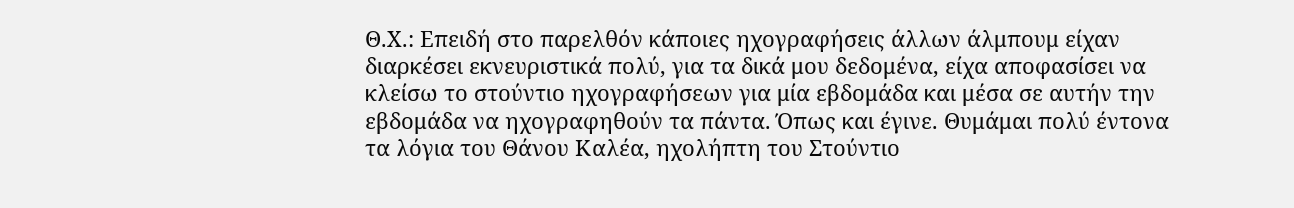Θ.Χ.: Επειδή στο παρελθόν κάποιες ηχογραφήσεις άλλων άλμπουμ είχαν διαρκέσει εκνευριστικά πολύ, για τα δικά μου δεδομένα, είχα αποφασίσει να κλείσω το στούντιο ηχογραφήσεων για μία εβδομάδα και μέσα σε αυτήν την εβδομάδα να ηχογραφηθούν τα πάντα. Όπως και έγινε. Θυμάμαι πολύ έντονα τα λόγια του Θάνου Καλέα, ηχολήπτη του Στούντιο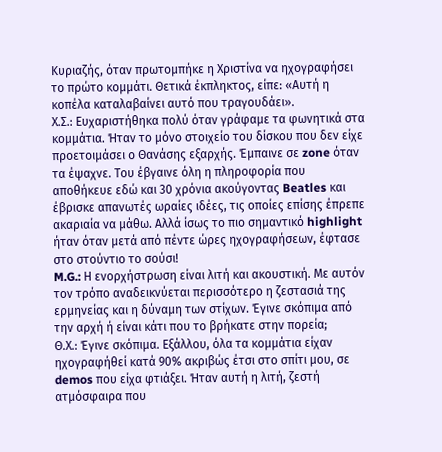Κυριαζής, όταν πρωτομπήκε η Χριστίνα να ηχογραφήσει το πρώτο κομμάτι. Θετικά έκπληκτος, είπε: «Αυτή η κοπέλα καταλαβαίνει αυτό που τραγουδάει».
Χ.Σ.: Ευχαριστήθηκα πολύ όταν γράφαμε τα φωνητικά στα κομμάτια. Ήταν το μόνο στοιχείο του δίσκου που δεν είχε προετοιμάσει ο Θανάσης εξαρχής. Έμπαινε σε zone όταν τα έψαχνε. Του έβγαινε όλη η πληροφορία που αποθήκευε εδώ και 30 χρόνια ακούγοντας Beatles και έβρισκε απανωτές ωραίες ιδέες, τις οποίες επίσης έπρεπε ακαριαία να μάθω. Αλλά ίσως το πιο σημαντικό highlight ήταν όταν μετά από πέντε ώρες ηχογραφήσεων, έφτασε στο στούντιο το σούσι!
M.G.: Η ενορχήστρωση είναι λιτή και ακουστική. Με αυτόν τον τρόπο αναδεικνύεται περισσότερο η ζεστασιά της ερμηνείας και η δύναμη των στίχων. Έγινε σκόπιμα από την αρχή ή είναι κάτι που το βρήκατε στην πορεία;
Θ.Χ.: Έγινε σκόπιμα. Εξάλλου, όλα τα κομμάτια είχαν ηχογραφήθεί κατά 90% ακριβώς έτσι στο σπίτι μου, σε demos που είχα φτιάξει. Ήταν αυτή η λιτή, ζεστή ατμόσφαιρα που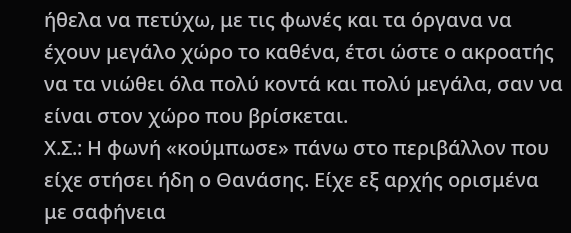ήθελα να πετύχω, με τις φωνές και τα όργανα να έχουν μεγάλο χώρο το καθένα, έτσι ώστε ο ακροατής να τα νιώθει όλα πολύ κοντά και πολύ μεγάλα, σαν να είναι στον χώρο που βρίσκεται.
Χ.Σ.: Η φωνή «κούμπωσε» πάνω στο περιβάλλον που είχε στήσει ήδη ο Θανάσης. Είχε εξ αρχής ορισμένα με σαφήνεια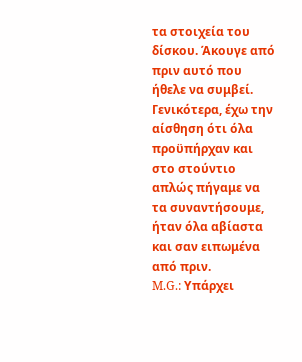τα στοιχεία του δίσκου. Άκουγε από πριν αυτό που ήθελε να συμβεί. Γενικότερα, έχω την αίσθηση ότι όλα προϋπήρχαν και στο στούντιο απλώς πήγαμε να τα συναντήσουμε, ήταν όλα αβίαστα και σαν ειπωμένα από πριν.
M.G.: Υπάρχει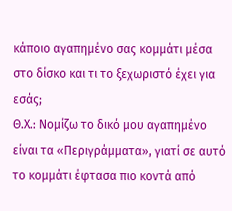κάποιο αγαπημένο σας κομμάτι μέσα στο δίσκο και τι το ξεχωριστό έχει για εσάς;
Θ.Χ.: Νομίζω το δικό μου αγαπημένο είναι τα «Περιγράμματα», γιατί σε αυτό το κομμάτι έφτασα πιο κοντά από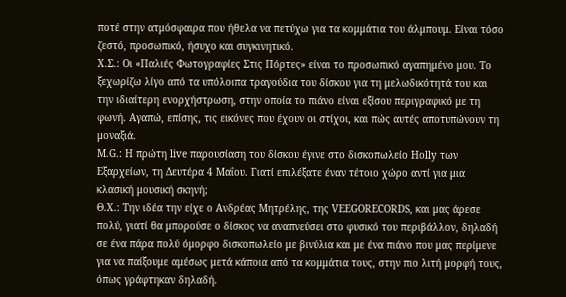ποτέ στην ατμόσφαιρα που ήθελα να πετύχω για τα κομμάτια του άλμπουμ. Είναι τόσο ζεστό, προσωπικό, ήσυχο και συγκινητικό.
Χ.Σ.: Οι «Παλιές Φωτογραφίες Στις Πόρτες» είναι το προσωπικό αγαπημένο μου. Το ξεχωρίζω λίγο από τα υπόλοιπα τραγούδια του δίσκου για τη μελωδικότητά του και την ιδιαίτερη ενορχήστρωση, στην οποία το πιάνο είναι εξίσου περιγραφικό με τη φωνή. Αγαπώ, επίσης, τις εικόνες που έχουν οι στίχοι, και πώς αυτές αποτυπώνουν τη μοναξιά.
M.G.: Η πρώτη live παρουσίαση του δίσκου έγινε στο δισκοπωλείο Holly των Εξαρχείων, τη Δευτέρα 4 Μαΐου. Γιατί επιλέξατε έναν τέτοιο χώρο αντί για μια κλασική μουσική σκηνή;
Θ.Χ.: Την ιδέα την είχε ο Ανδρέας Μητρέλης, της VEEGORECORDS, και μας άρεσε πολύ, γιατί θα μπορούσε ο δίσκος να αναπνεύσει στο φυσικό του περιβάλλον, δηλαδή σε ένα πάρα πολύ όμορφο δισκοπωλείο με βινύλια και με ένα πιάνο που μας περίμενε για να παίξουμε αμέσως μετά κάποια από τα κομμάτια τους, στην πιο λιτή μορφή τους, όπως γράφτηκαν δηλαδή.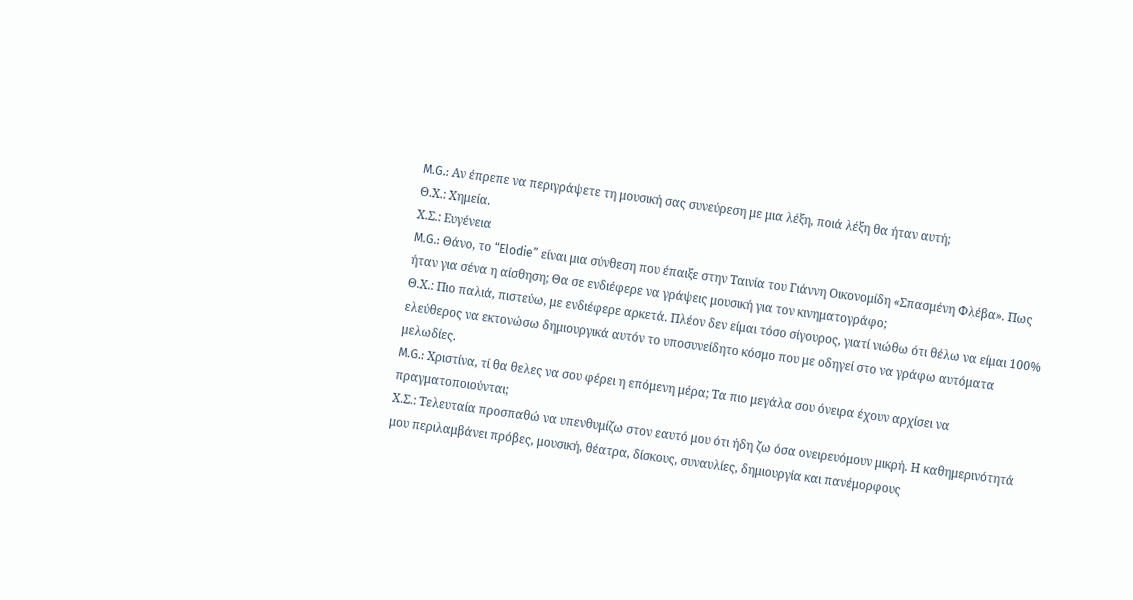M.G.: Αν έπρεπε να περιγράψετε τη μουσική σας συνεύρεση με μια λέξη, ποιά λέξη θα ήταν αυτή;
Θ.Χ.: Χημεία.
Χ.Σ.: Ευγένεια
M.G.: Θάνο, το “Elodie” είναι μια σύνθεση που έπαιξε στην Ταινία του Γιάννη Οικονομίδη «Σπασμένη Φλέβα». Πως ήταν για σένα η αίσθηση; Θα σε ενδιέφερε να γράψεις μουσική για τον κινηματογράφο;
Θ.Χ.: Πιο παλιά, πιστεύω, με ενδιέφερε αρκετά. Πλέον δεν είμαι τόσο σίγουρος, γιατί νιώθω ότι θέλω να είμαι 100% ελεύθερος να εκτονώσω δημιουργικά αυτόν το υποσυνείδητο κόσμο που με οδηγεί στο να γράφω αυτόματα μελωδίες.
M.G.: Χριστίνα, τί θα θελες να σου φέρει η επόμενη μέρα; Τα πιο μεγάλα σου όνειρα έχουν αρχίσει να πραγματοποιούνται;
Χ.Σ.: Τελευταία προσπαθώ να υπενθυμίζω στον εαυτό μου ότι ήδη ζω όσα ονειρευόμουν μικρή. Η καθημερινότητά μου περιλαμβάνει πρόβες, μουσική, θέατρα, δίσκους, συναυλίες, δημιουργία και πανέμορφους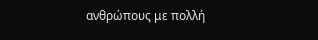ανθρώπους με πολλή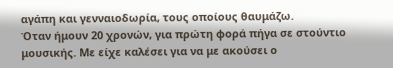αγάπη και γενναιοδωρία, τους οποίους θαυμάζω.
Όταν ήμουν 20 χρονών, για πρώτη φορά πήγα σε στούντιο μουσικής. Με είχε καλέσει για να με ακούσει ο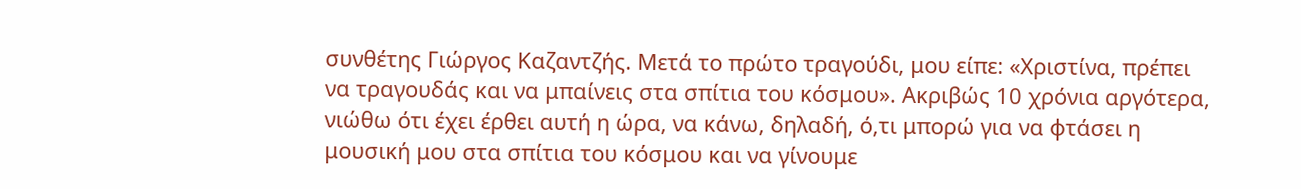συνθέτης Γιώργος Καζαντζής. Μετά το πρώτο τραγούδι, μου είπε: «Χριστίνα, πρέπει να τραγουδάς και να μπαίνεις στα σπίτια του κόσμου». Ακριβώς 10 χρόνια αργότερα, νιώθω ότι έχει έρθει αυτή η ώρα, να κάνω, δηλαδή, ό,τι μπορώ για να φτάσει η μουσική μου στα σπίτια του κόσμου και να γίνουμε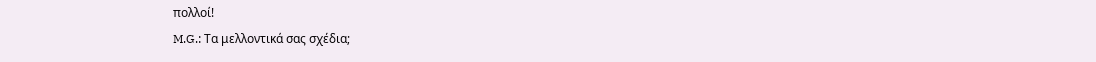πολλοί!
M.G.: Τα μελλοντικά σας σχέδια;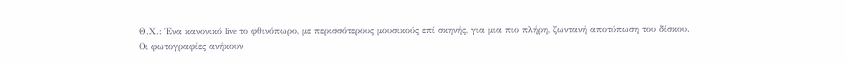Θ.Χ.: Ένα κανονικό live το φθινόπωρο, με περισσότερους μουσικούς επί σκηνής, για μια πιο πλήρη, ζωντανή αποτύπωση του δίσκου.
Οι φωτογραφίες ανήκουν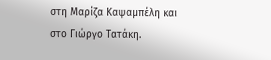στη Μαρίζα Καψαμπέλη και στο Γιώργο Τατάκη.